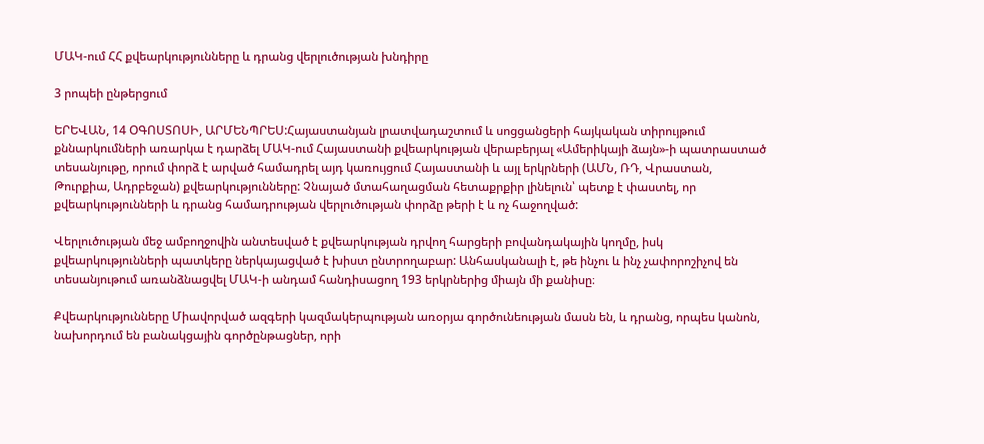ՄԱԿ-ում ՀՀ քվեարկությունները և դրանց վերլուծության խնդիրը

3 րոպեի ընթերցում

ԵՐԵՎԱՆ, 14 ՕԳՈՍՏՈՍԻ, ԱՐՄԵՆՊՐԵՍ:Հայաստանյան լրատվադաշտում և սոցցանցերի հայկական տիրույթում քննարկումների առարկա է դարձել ՄԱԿ-ում Հայաստանի քվեարկության վերաբերյալ «Ամերիկայի ձայն»-ի պատրաստած տեսանյութը, որում փորձ է արված համադրել այդ կառույցում Հայաստանի և այլ երկրների (ԱՄՆ, ՌԴ, Վրաստան, Թուրքիա, Ադրբեջան) քվեարկությունները: Չնայած մտահաղացման հետաքրքիր լինելուն՝ պետք է փաստել, որ քվեարկությունների և դրանց համադրության վերլուծության փորձը թերի է և ոչ հաջողված:

Վերլուծության մեջ ամբողջովին անտեսված է քվեարկության դրվող հարցերի բովանդակային կողմը, իսկ քվեարկությունների պատկերը ներկայացված է խիստ ընտրողաբար: Անհասկանալի է, թե ինչու և ինչ չափորոշիչով են տեսանյութում առանձնացվել ՄԱԿ-ի անդամ հանդիսացող 193 երկրներից միայն մի քանիսը։

Քվեարկությունները Միավորված ազգերի կազմակերպության առօրյա գործունեության մասն են, և դրանց, որպես կանոն, նախորդում են բանակցային գործընթացներ, որի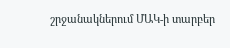շրջանակներում ՄԱԿ-ի տարբեր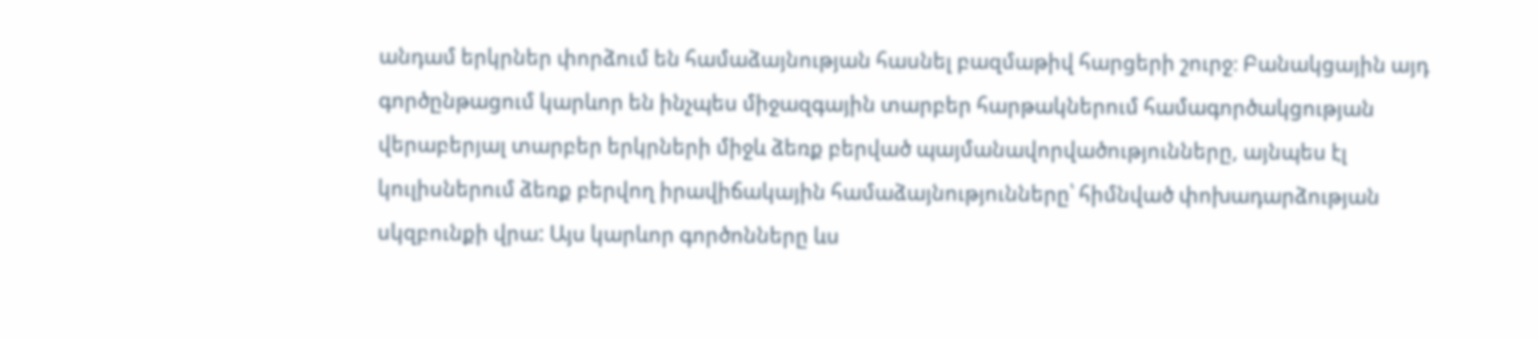անդամ երկրներ փորձում են համաձայնության հասնել բազմաթիվ հարցերի շուրջ։ Բանակցային այդ գործընթացում կարևոր են ինչպես միջազգային տարբեր հարթակներում համագործակցության վերաբերյալ տարբեր երկրների միջև ձեռք բերված պայմանավորվածությունները, այնպես էլ կուլիսներում ձեռք բերվող իրավիճակային համաձայնությունները՝ հիմնված փոխադարձության սկզբունքի վրա: Այս կարևոր գործոնները ևս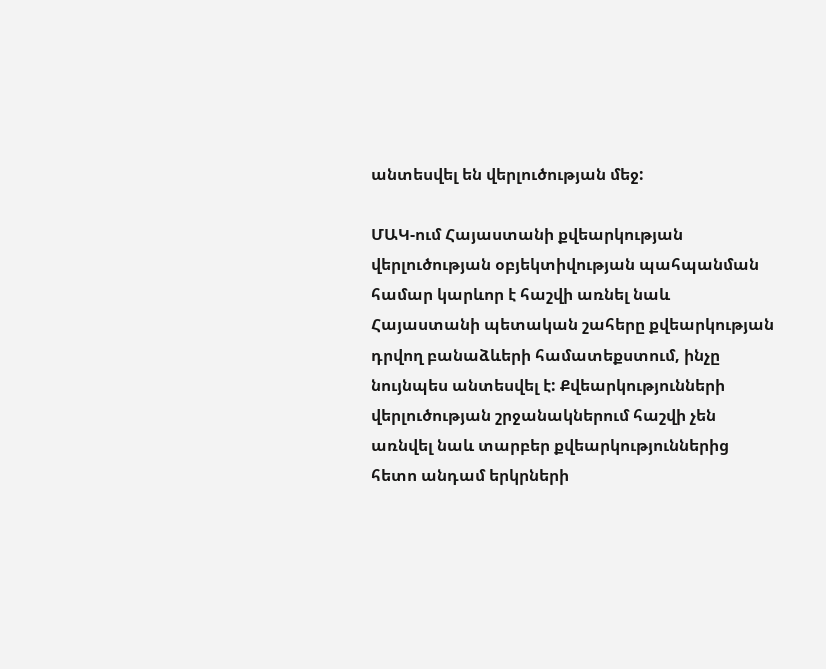անտեսվել են վերլուծության մեջ:

ՄԱԿ-ում Հայաստանի քվեարկության վերլուծության օբյեկտիվության պահպանման համար կարևոր է հաշվի առնել նաև Հայաստանի պետական շահերը քվեարկության դրվող բանաձևերի համատեքստում, ինչը նույնպես անտեսվել է: Քվեարկությունների վերլուծության շրջանակներում հաշվի չեն առնվել նաև տարբեր քվեարկություններից հետո անդամ երկրների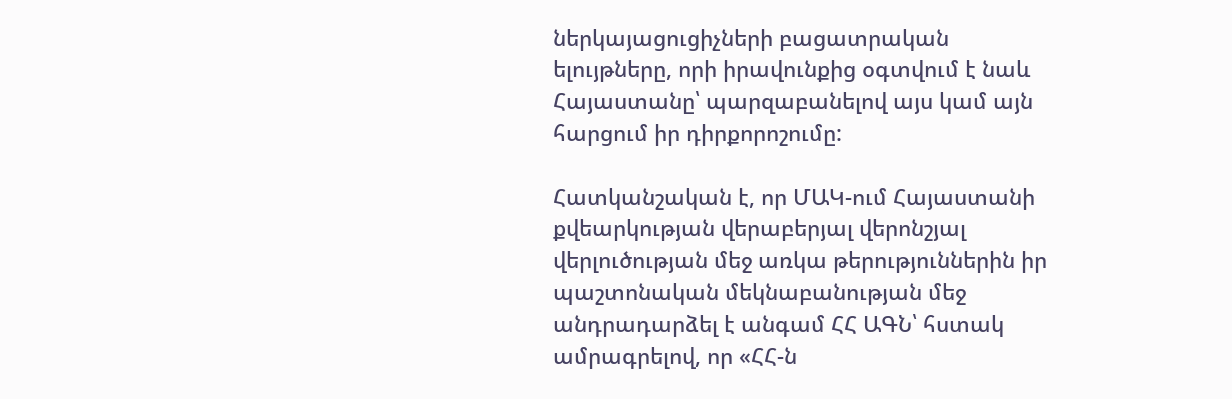ներկայացուցիչների բացատրական ելույթները, որի իրավունքից օգտվում է նաև Հայաստանը՝ պարզաբանելով այս կամ այն հարցում իր դիրքորոշումը:

Հատկանշական է, որ ՄԱԿ-ում Հայաստանի քվեարկության վերաբերյալ վերոնշյալ վերլուծության մեջ առկա թերություններին իր պաշտոնական մեկնաբանության մեջ անդրադարձել է անգամ ՀՀ ԱԳՆ՝ հստակ ամրագրելով, որ «ՀՀ-ն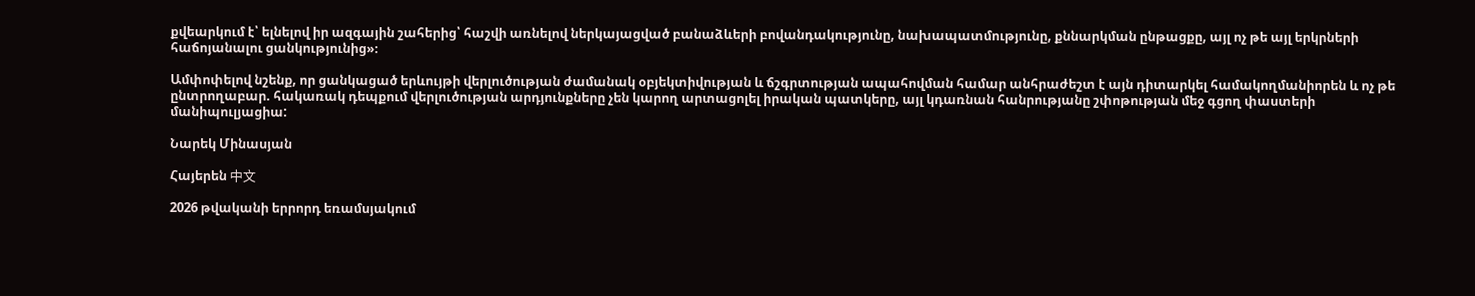քվեարկում է՝ ելնելով իր ազգային շահերից՝ հաշվի առնելով ներկայացված բանաձևերի բովանդակությունը, նախապատմությունը, քննարկման ընթացքը, այլ ոչ թե այլ երկրների հաճոյանալու ցանկությունից»։

Ամփոփելով նշենք, որ ցանկացած երևույթի վերլուծության ժամանակ օբյեկտիվության և ճշգրտության ապահովման համար անհրաժեշտ է այն դիտարկել համակողմանիորեն և ոչ թե ընտրողաբար. հակառակ դեպքում վերլուծության արդյունքները չեն կարող արտացոլել իրական պատկերը, այլ կդառնան հանրությանը շփոթության մեջ գցող փաստերի մանիպուլյացիա:

Նարեկ Մինասյան

Հայերեն 中文

2026 թվականի երրորդ եռամսյակում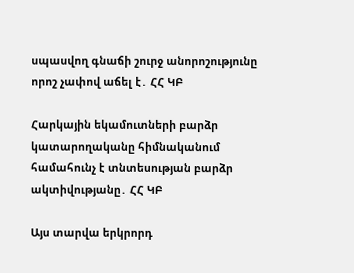սպասվող գնաճի շուրջ անորոշությունը որոշ չափով աճել է․ ՀՀ ԿԲ

Հարկային եկամուտների բարձր կատարողականը հիմնականում համահունչ է տնտեսության բարձր ակտիվությանը․ ՀՀ ԿԲ

Այս տարվա երկրորդ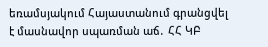եռամսյակում Հայաստանում գրանցվել է մասնավոր սպառման աճ․ ՀՀ ԿԲ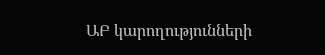ԱԲ կարողությունների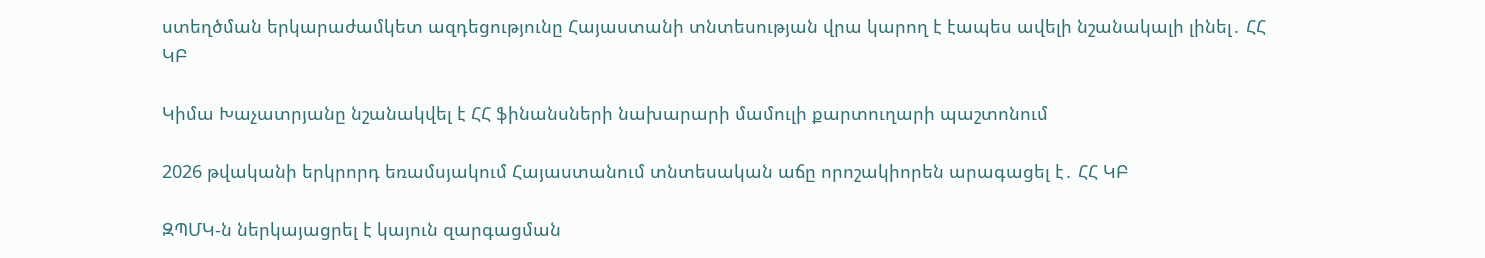ստեղծման երկարաժամկետ ազդեցությունը Հայաստանի տնտեսության վրա կարող է էապես ավելի նշանակալի լինել․ ՀՀ ԿԲ

Կիմա Խաչատրյանը նշանակվել է ՀՀ ֆինանսների նախարարի մամուլի քարտուղարի պաշտոնում

2026 թվականի երկրորդ եռամսյակում Հայաստանում տնտեսական աճը որոշակիորեն արագացել է․ ՀՀ ԿԲ

ԶՊՄԿ-ն ներկայացրել է կայուն զարգացման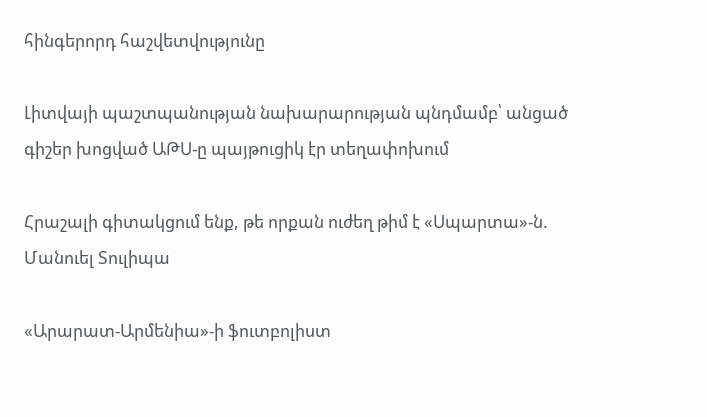հինգերորդ հաշվետվությունը

Լիտվայի պաշտպանության նախարարության պնդմամբ՝ անցած գիշեր խոցված ԱԹՍ-ը պայթուցիկ էր տեղափոխում

Հրաշալի գիտակցում ենք, թե որքան ուժեղ թիմ է «Սպարտա»-ն. Մանուել Տուլիպա

«Արարատ-Արմենիա»-ի ֆուտբոլիստ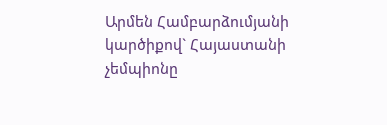Արմեն Համբարձումյանի կարծիքով` Հայաստանի չեմպիոնը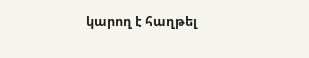կարող է հաղթել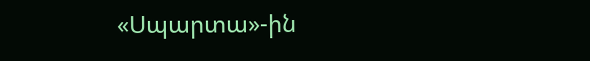«Սպարտա»-ին